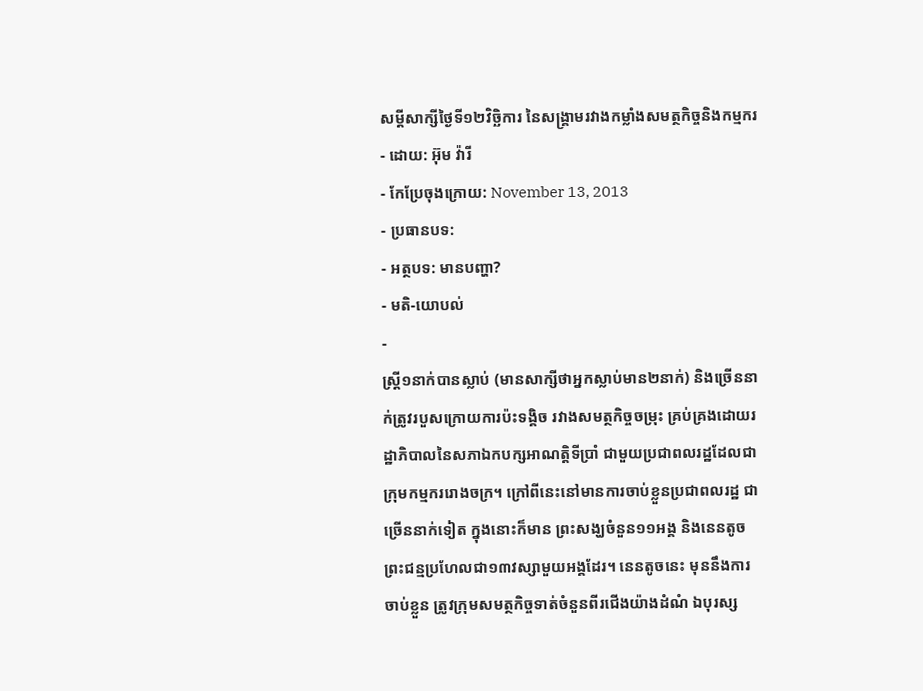សម្ដីសាក្សីថ្ងៃទី១២វិច្ឆិការ នៃសង្គ្រាមរវាងកម្លាំងសមត្ថកិច្ចនិងកម្មករ
- ដោយ: អ៊ុម វ៉ារី
- កែប្រែចុងក្រោយ: November 13, 2013
- ប្រធានបទ:
- អត្ថបទ: មានបញ្ហា?
- មតិ-យោបល់
-
ស្រ្តី១នាក់បានស្លាប់ (មានសាក្សីថាអ្នកស្លាប់មាន២នាក់) និងច្រើននាក់ត្រូវរបួសក្រោយការប៉ះទង្គិច រវាងសមត្ថកិច្ចចម្រុះ គ្រប់គ្រងដោយរដ្ឋាភិបាលនៃសភាឯកបក្សអាណត្តិទីប្រាំ ជាមួយប្រជាពលរដ្ឋដែលជាក្រុមកម្មកររោងចក្រ។ ក្រៅពីនេះនៅមានការចាប់ខ្លួនប្រជាពលរដ្ឋ ជាច្រើននាក់ទៀត ក្នុងនោះក៏មាន ព្រះសង្ឃចំនួន១១អង្គ និងនេនតូចព្រះជន្មប្រហែលជា១៣វស្សាមួយអង្គដែរ។ នេនតូចនេះ មុននឹងការចាប់ខ្លួន ត្រូវក្រុមសមត្ថកិច្ចទាត់ចំនួនពីរជើងយ៉ាងដំណំ ឯបុរស្ស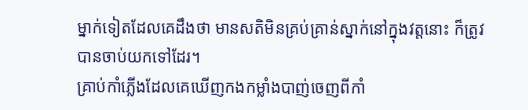ម្នាក់ទៀតដែលគេដឹងថា មានសតិមិនគ្រប់គ្រាន់ស្នាក់នៅក្នុងវត្តនោះ ក៏ត្រូវបានចាប់យកទៅដែរ។
គ្រាប់កាំភ្លើងដែលគេឃើញកងកម្លាំងបាញ់ចេញពីកាំ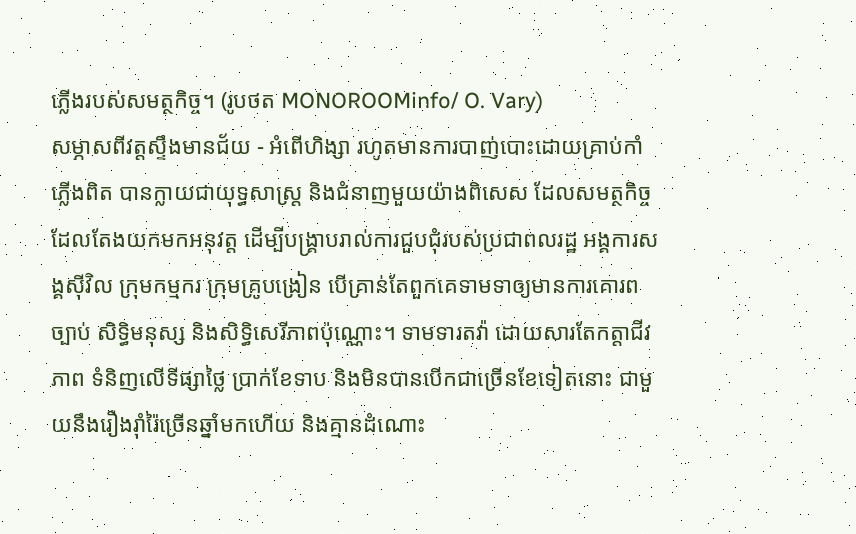ភ្លើងរបស់សមត្ថកិច្ច។ (រូបថត MONOROOMinfo/ O. Vary)
សម្ភាសពីវត្តស្ទឹងមានជ័យ - អំពើហិង្សា រហូតមានការបាញ់បោះដោយគ្រាប់កាំភ្លើងពិត បានក្លាយជាយុទ្ធសាស្ត្រ និងជំនាញមួយយ៉ាងពិសេស ដែលសមត្ថកិច្ចដែលតែងយកមកអនុវត្ត ដើម្បីបង្គ្រាបរាល់ការជួបជុំរបស់ប្រជាពលរដ្ឋ អង្គការសង្គស៊ីវិល ក្រុមកម្មករ ក្រុមគ្រូបង្រៀន បើគ្រាន់តែពួកគេទាមទាឲ្យមានការគោរពច្បាប់ សិទ្ធិមនុស្ស និងសិទ្ធិសេរីភាពប៉ុណ្ណោះ។ ទាមទារតវ៉ា ដោយសារតែកត្តាជីវភាព ទំនិញលើទីផ្សាថ្លៃ ប្រាក់ខែទាប និងមិនបានបើកជាច្រើនខែទៀតនោះ ជាមួយនឹងរឿងរ៉ាំរ៉ៃច្រើនឆ្នាំមកហើយ និងគ្មានដំណោះ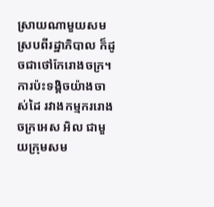ស្រាយណាមួយសមស្របពីរដ្ឋាភិបាល ក៏ដូចជាថៅកែរោងចក្រ។
ការប៉ះទង្គិចយ៉ាងចាស់ដៃ រវាងកម្មកររោងចក្រអេស អិល ជាមួយក្រុមសម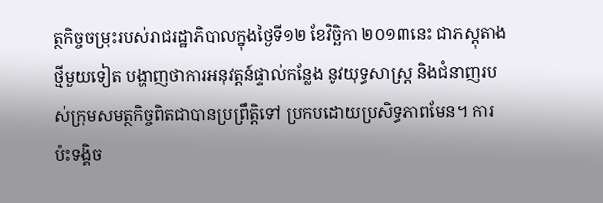ត្ថកិច្ចចម្រុះរបស់រាជរដ្ឋាភិបាលក្នុងថ្ងៃទី១២ ខែវិច្ឆិកា ២០១៣នេះ ជាភស្ដុតាងថ្មីមួយទៀត បង្ហាញថាការអនុវត្តន៍ផ្ទាល់កន្លែង នូវយុទ្ធសាស្ត្រ និងជំនាញរបស់ក្រុមសមត្ថកិច្ចពិតជាបានប្រព្រឹត្តិទៅ ប្រកបដោយប្រសិទ្ធភាពមែន។ ការប៉ះទង្គិច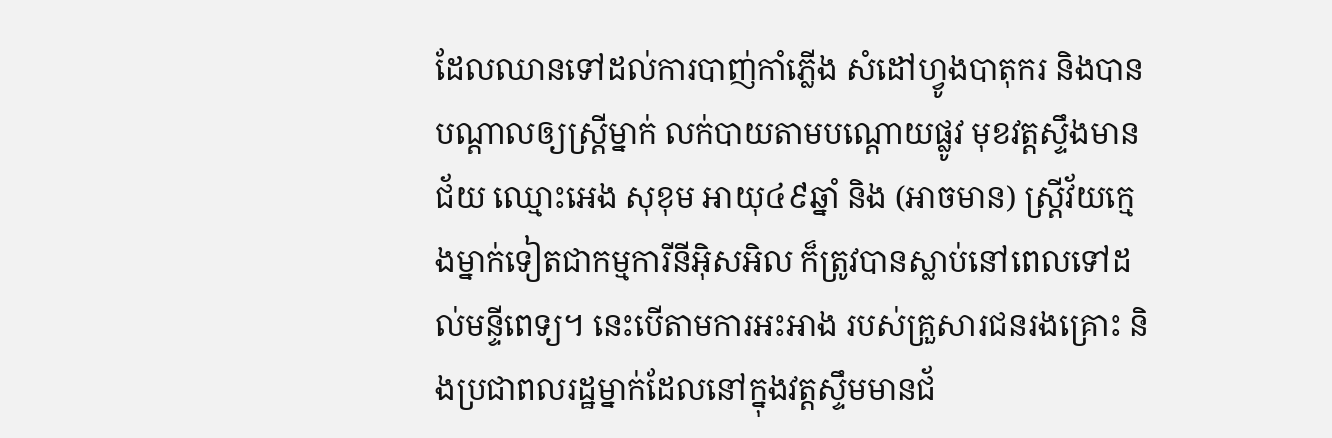ដែលឈានទៅដល់ការបាញ់កាំភ្លើង សំដៅហ្វូងបាតុករ និងបានបណ្ដាលឲ្យស្រ្តីម្នាក់ លក់បាយតាមបណ្តោយផ្លូវ មុខវត្តស្ទឹងមានជ័យ ឈ្មោះអេង សុខុម អាយុ៤៩ឆ្នាំ និង (អាចមាន) ស្រ្តីវ័យក្មេងម្នាក់ទៀតជាកម្មការីនីអ៊ិសអិល ក៏ត្រូវបានស្លាប់នៅពេលទៅដល់មន្ទីពេទ្យ។ នេះបើតាមការអះអាង របស់គ្រួសារជនរងគ្រោះ និងប្រជាពលរដ្ឋម្នាក់ដែលនៅក្នុងវត្តស្ទឹមមានជ័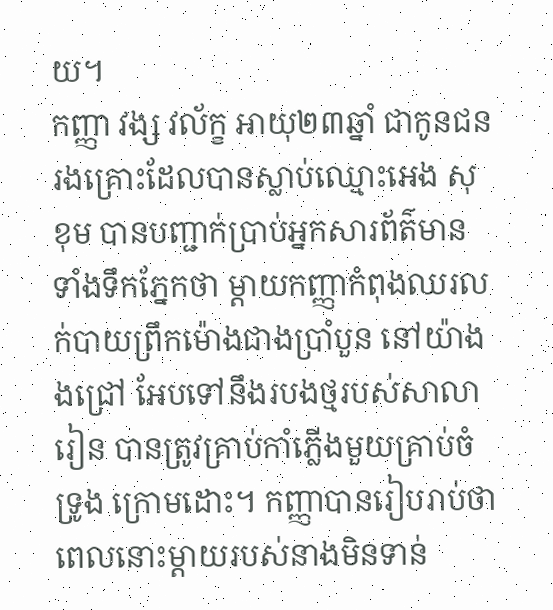យ។
កញ្ញា វង្ស វល័ក្ខ អាយុ២៣ឆ្នាំ ជាកូនជនរងគ្រោះដែលបានស្លាប់ឈ្មោះអេង សុខុម បានបញ្ជាក់ប្រាប់អ្នកសារព័ត៌មានទាំងទឹកភ្នែកថា ម្តាយកញ្ញាកំពុងឈរលក់បាយព្រឹកម៉ោងជាងប្រាំបួន នៅយ៉ាងងជ្រៅ អែបទៅនឹងរបងថ្មរបស់សាលារៀន បានត្រូវគ្រាប់កាំភ្លើងមួយគ្រាប់ចំទ្រូង ក្រោមដោះ។ កញ្ញាបានរៀបរាប់ថា ពេលនោះម្ដាយរបស់នាងមិនទាន់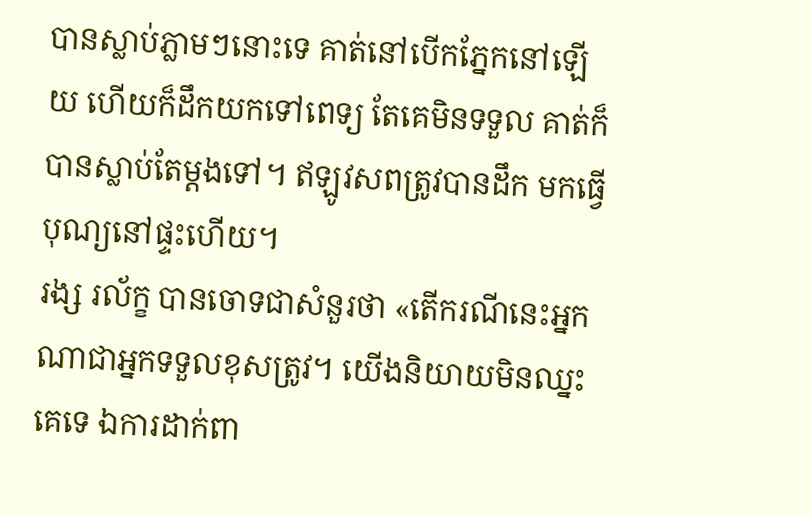បានស្លាប់ភ្លាមៗនោះទេ គាត់នៅបើកភ្នែកនៅឡើយ ហើយក៏ដឹកយកទៅពេទ្យ តែគេមិនទទួល គាត់ក៏បានស្លាប់តែម្តងទៅ។ ឥឡូវសពត្រូវបានដឹក មកធ្វើបុណ្យនៅផ្ទះហើយ។
រង្ស រល័ក្ខ បានចោទជាសំនួរថា «តើករណីនេះអ្នកណាជាអ្នកទទួលខុសត្រូវ។ យើងនិយាយមិនឈ្នះគេទេ ឯការដាក់ពា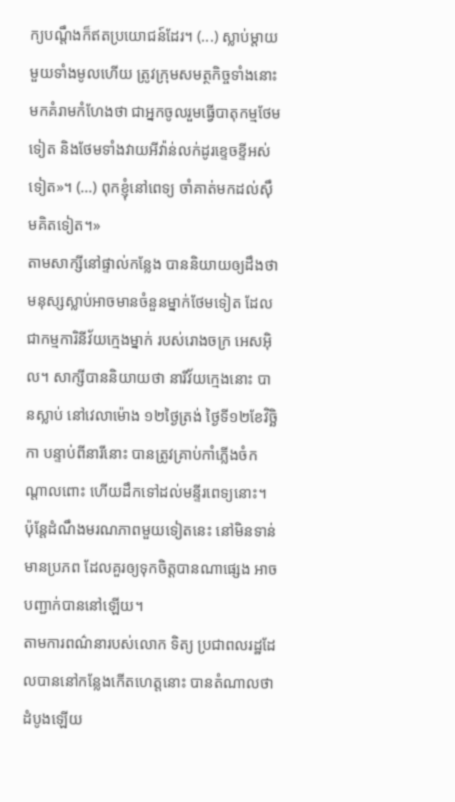ក្យបណ្តឹងក៏ឥតប្រយោជន៍ដែរ។ (...) ស្លាប់ម្តាយមួយទាំងមូលហើយ ត្រូវក្រុមសមត្ថកិច្ចទាំងនោះមកគំរាមកំហែងថា ជាអ្នកចូលរួមធ្វើបាតុកម្មថែមទៀត និងថែមទាំងវាយអីវ៉ាន់លក់ដូរខ្ទេចខ្ទីអស់ទៀត»។ (...) ពុកខ្ញុំនៅពេទ្យ ចាំគាត់មកដល់ស៊ឹមគិតទៀត។»
តាមសាក្សីនៅផ្ទាល់កន្លែង បាននិយាយឲ្យដឹងថា មនុស្សស្លាប់អាចមានចំនួនម្នាក់ថែមទៀត ដែលជាកម្មការិនីវ័យក្មេងម្នាក់ របស់រោងចក្រ អេសអ៊ិល។ សាក្សីបាននិយាយថា នារីវ័យក្មេងនោះ បានស្លាប់ នៅវេលាម៉ោង ១២ថ្ងៃត្រង់ ថ្ងៃទី១២ខែវិច្ឆិកា បន្ទាប់ពីនារីនោះ បានត្រូវគ្រាប់កាំភ្លើងចំកណ្ដាលពោះ ហើយដឹកទៅដល់មន្ទីរពេទ្យនោះ។ ប៉ុន្តែដំណឹងមរណភាពមួយទៀតនេះ នៅមិនទាន់មានប្រភព ដែលគួរឲ្យទុកចិត្តបានណាផ្សេង អាចបញ្ជាក់បាននៅឡើយ។
តាមការពណ៌នារបស់លោក ទិត្យ ប្រជាពលរដ្ឋដែលបាននៅកន្លែងកើតហេត្តនោះ បានតំណាលថា ដំបូងឡើយ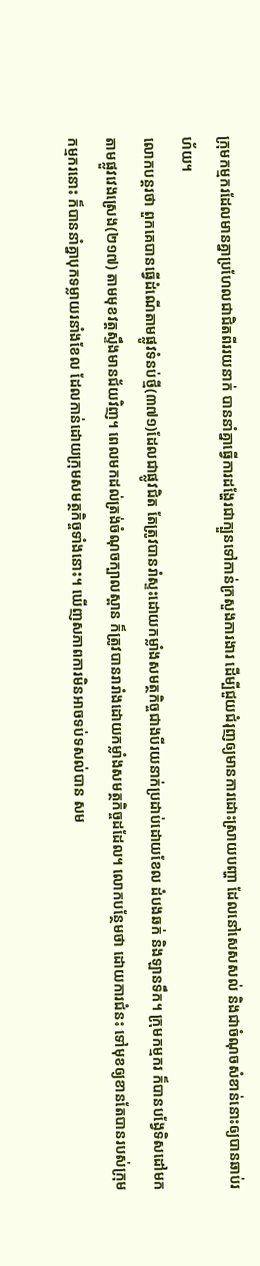ក្រុមកម្មករដែលមានគ្នាប្រហែលជាជិតពីររយនាក់ បាននាំគ្នាធ្វើការដង្ហែរជាក្បួនទៅកាន់ក្រសួងការងារ ដើម្បីជួយជំរុញឲ្យមានការដោះស្រាយបញ្ហា ដែលនៅសេសសល់ និងជាចំណុចសំខាន់នោះឲ្យបានឆាប់រហ័យ។
លោកបន្តរថា ពួកគេបានធ្វើដំណើតាមផ្លូវទំនប់ថ្មី(៣៧១)ដែលជាផ្លូវជិត តែត្រូវបានរាំស្ទះដោយកម្លាំងសមត្ថកិច្ចជាងបីរយនាក់ប្រដាប់ដោយខែល ដំបងឆក់ និងឡានទឹក។ ក្រុមកម្មករ ក៏បានបង្វែទិសដៅមកតាមផ្លួវវេងស្រេង(២១៧) តាមមុខវត្តស្ទឹងមានជ័យវិញ។ ពេលមកដល់ត្រង់ចំណុចក្បាលស្ពាន ក៏ត្រូវបានរារាំងដោយកម្លាំងសមត្ថកិច្ចដដែល។ លោកបន្ថែមថា ដោយការជំនះ ទៅមុខឲ្យខានតែបានរបស់ក្រុមកម្មករនោះ ក៏បាននាំគ្នាបុកទម្លាយរនាំងខែល ដែលកាន់ដោយក្រុមសមត្ថកិច្ចទាំងនោះ។ ឃើញសភាពការមិនអាចទប់ទសល់បាន សម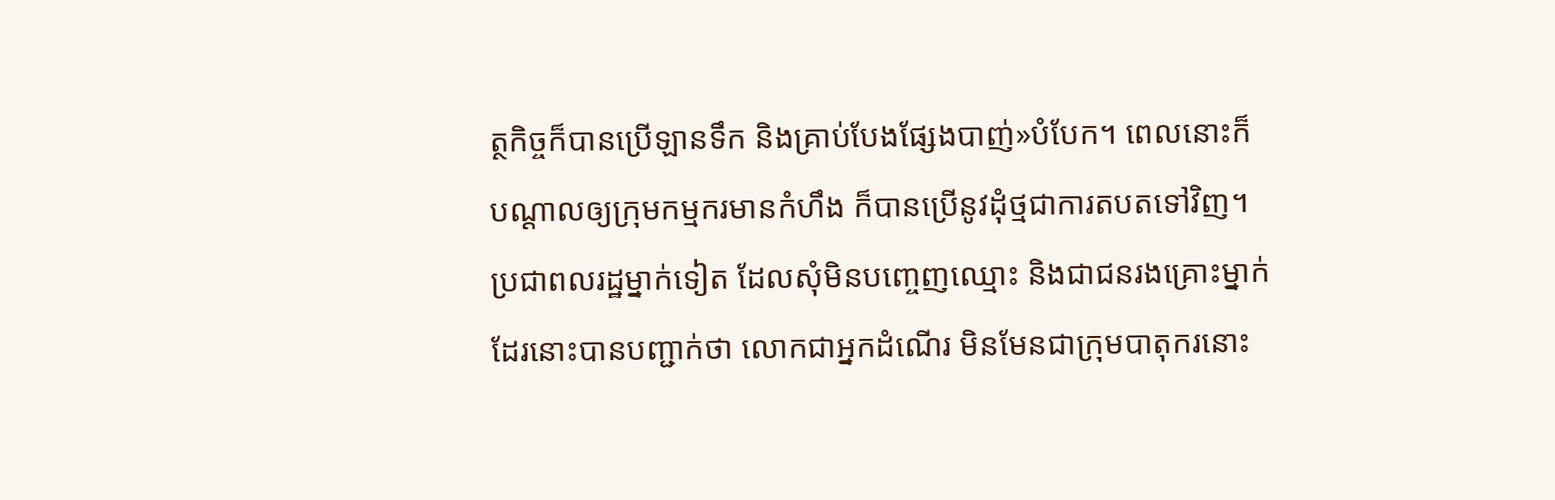ត្ថកិច្ចក៏បានប្រើឡានទឹក និងគ្រាប់បែងផ្សែងបាញ់»បំបែក។ ពេលនោះក៏បណ្តាលឲ្យក្រុមកម្មករមានកំហឹង ក៏បានប្រើនូវដុំថ្មជាការតបតទៅវិញ។
ប្រជាពលរដ្ឋម្នាក់ទៀត ដែលសុំមិនបញ្ចេញឈ្មោះ និងជាជនរងគ្រោះម្នាក់ដែរនោះបានបញ្ជាក់ថា លោកជាអ្នកដំណើរ មិនមែនជាក្រុមបាតុករនោះ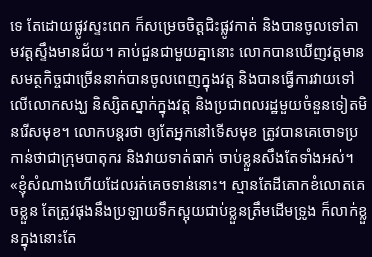ទេ តែដោយផ្លូវស្ទះពេក ក៏សម្រេចចិត្តជិះផ្លូវកាត់ និងបានចូលទៅតាមវត្តស្ទឹងមានជ័យ។ គាប់ជួនជាមួយគ្នានោះ លោកបានឃើញវត្តមានសមត្ថកិច្ចជាច្រើននាក់បានចូលពេញក្នុងវត្ត និងបានធ្វើការវាយទៅលើលោកសង្ឃ និស្សិតស្នាក់ក្នុងវត្ត និងប្រជាពលរដ្ឋមួយចំនួនទៀតមិនរើសមុខ។ លោកបន្តរថា ឲ្យតែអ្នកនៅទើសមុខ ត្រូវបានគេចោទប្រកាន់ថាជាក្រុមបាតុករ និងវាយទាត់ធាក់ ចាប់ខ្លួនសឹងតែទាំងអស់។ «ខ្ញុំសំណាងហើយដែលរត់គេចទាន់នោះ។ ស្មានតែដីគោកខំលោតគេចខ្លួន តែត្រូវផុងនឹងប្រឡាយទឹកស្អុយជាប់ខ្លួនត្រឹមដើមទ្រូង ក៏លាក់ខ្លួនក្នុងនោះតែ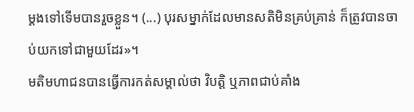ម្តងទៅទើមបានរួចខ្លួន។ (...) បុរសម្នាក់ដែលមានសតិមិនគ្រប់គ្រាន់ ក៏ត្រូវបានចាប់យកទៅជាមួយដែរ»។
មតិមហាជនបានធ្វើការកត់សម្គាល់ថា វិបត្តិ ឬភាពជាប់គាំង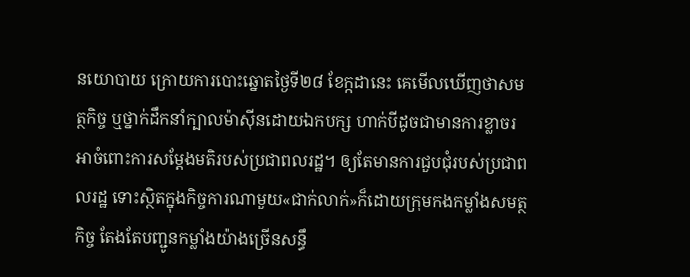នយោបាយ ក្រោយការបោះឆ្នោតថ្ងៃទី២៨ ខែក្កដានេះ គេមើលឃើញថាសមត្ថកិច្ច ឬថ្នាក់ដឹកនាំក្បាលម៉ាស៊ីនដោយឯកបក្ស ហាក់បីដូចជាមានការខ្លាចរអាចំពោះការសម្តែងមតិរបស់ប្រជាពលរដ្ឋ។ ឲ្យតែមានការជួបជុំរបស់ប្រជាពលរដ្ឋ ទោះស្ថិតក្នុងកិច្ចការណាមួយ«ជាក់លាក់»ក៏ដោយក្រុមកងកម្លាំងសមត្ថកិច្ច តែងតែបញ្ជូនកម្លាំងយ៉ាងច្រើនសន្ធឹ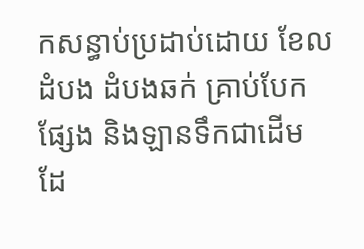កសន្ធាប់ប្រដាប់ដោយ ខែល ដំបង ដំបងឆក់ គ្រាប់បែកផ្សែង និងឡានទឹកជាដើម ដែ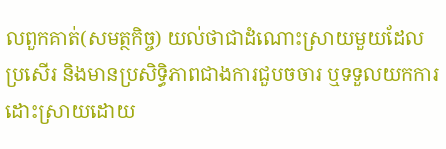លពួកគាត់(សមត្ថកិច្ច) យល់ថាជាដំណោះស្រាយមួយដែលប្រសើរ និងមានប្រសិទ្ធិភាពជាងការជួបចចារ ឬទទួលយកការដោះស្រាយដោយ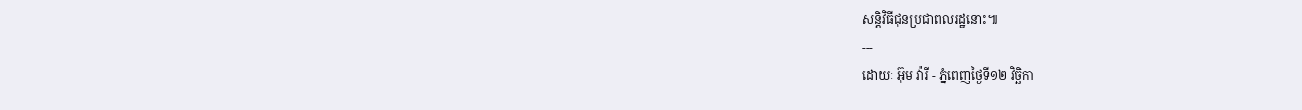សន្តិវិធីជុនប្រជាពលរដ្ឋនោះ៕
---
ដោយៈ អ៊ុម វ៉ារី - ភ្នំពេញថ្ងៃទី១២ វិច្ឆិកា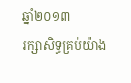ឆ្នាំ២០១៣
រក្សាសិទ្ធគ្រប់យ៉ាង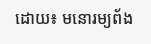ដោយ៖ មនោរម្យព័ង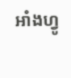អាំងហ្វូ